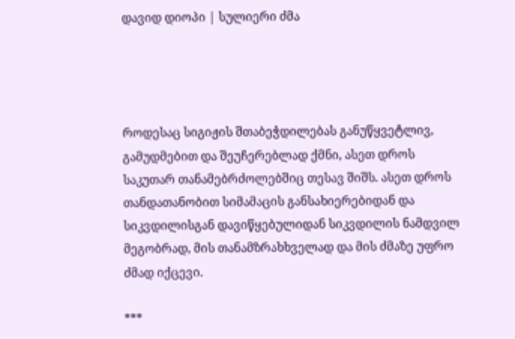დავიდ დიოპი | სულიერი ძმა




როდესაც სიგიჟის შთაბეჭდილებას განუწყვეტლივ, გამუდმებით და შეუჩერებლად ქმნი, ასეთ დროს საკუთარ თანამებრძოლებშიც თესავ შიშს. ასეთ დროს თანდათანობით სიმამაცის განსახიერებიდან და სიკვდილისგან დავიწყებულიდან სიკვდილის ნამდვილ მეგობრად, მის თანამზრახხველად და მის ძმაზე უფრო ძმად იქცევი.

***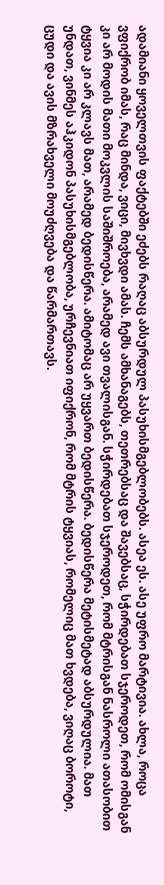ადამიანი ყოველთვის ფაქტებში ეძებს რაღაც აბსურდულ პასუხისმგებლობებს. ასეა ეს. ასე უფრო მარტივია. ახლა, როცა ვფიქრობ იმას, რაც მინდა, ვიცი, მივხვდი ამას. ჩემს ამხანაგებს, თეთრებსაც და შავებსაც, სჭირდებათ სჯეროდეთ, რომ ომისგან კი არ მოდის მათი მოკვლის საშიშროება, არამედ ავი თვალისგან. სჭირდებათ სჯეროდეთ, რომ მტრისგან ნასროლი ათასობით ტყვია კი არ კლავს მათ, არამედ ბედისწერა. ამიტომაც არ უყვართ ბედისწერა. ბედისწერა მეტისმეტად აბსურდულია. მათ უნდათ, ვინმეს აჰკიდონ პასუხისმგებლობა, ურჩევნიათ იფიქრონ, რომ მტრის ტყვიას, რომელიც მათ ხვდება, ვიღაც ბოროტი, ცუდი და ავის მზრახველი მოუძღვება და წარმართავს.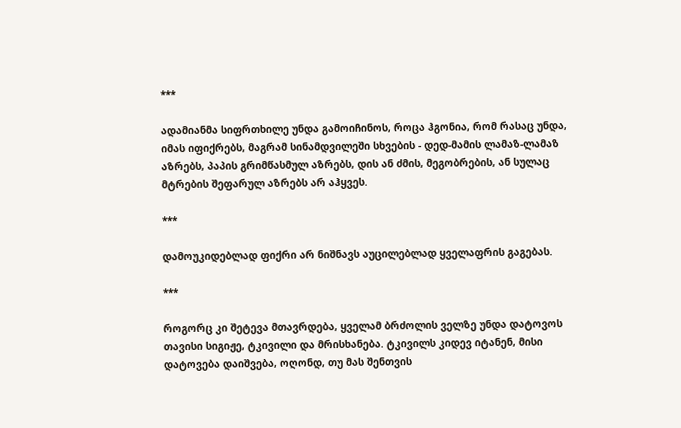***

ადამიანმა სიფრთხილე უნდა გამოიჩინოს, როცა ჰგონია, რომ რასაც უნდა, იმას იფიქრებს, მაგრამ სინამდვილეში სხვების - დედ-მამის ლამაზ-ლამაზ აზრებს, პაპის გრიმწასმულ აზრებს, დის ან ძმის, მეგობრების, ან სულაც მტრების შეფარულ აზრებს არ აჰყვეს.

***

დამოუკიდებლად ფიქრი არ ნიშნავს აუცილებლად ყველაფრის გაგებას.

***

როგორც კი შეტევა მთავრდება, ყველამ ბრძოლის ველზე უნდა დატოვოს თავისი სიგიჟე, ტკივილი და მრისხანება. ტკივილს კიდევ იტანენ, მისი დატოვება დაიშვება, ოღონდ, თუ მას შენთვის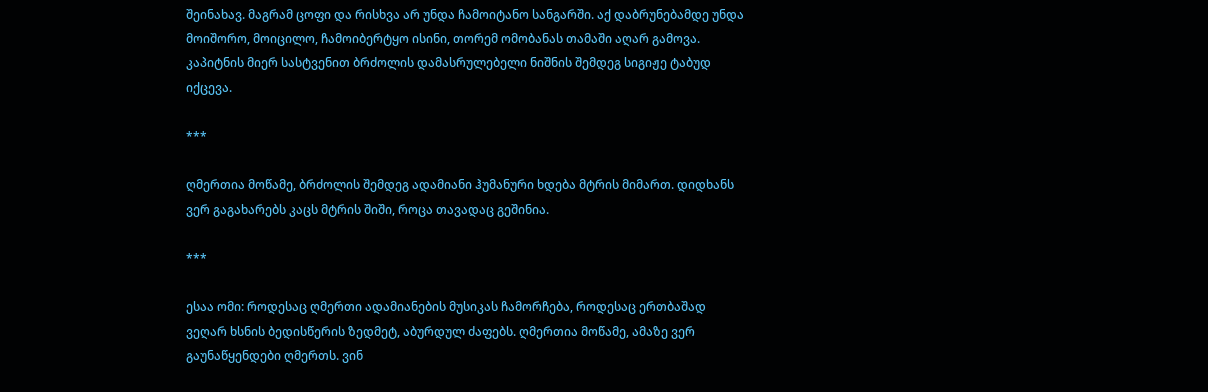შეინახავ. მაგრამ ცოფი და რისხვა არ უნდა ჩამოიტანო სანგარში. აქ დაბრუნებამდე უნდა მოიშორო, მოიცილო, ჩამოიბერტყო ისინი, თორემ ომობანას თამაში აღარ გამოვა. კაპიტნის მიერ სასტვენით ბრძოლის დამასრულებელი ნიშნის შემდეგ სიგიჟე ტაბუდ იქცევა.

***

ღმერთია მოწამე, ბრძოლის შემდეგ ადამიანი ჰუმანური ხდება მტრის მიმართ. დიდხანს ვერ გაგახარებს კაცს მტრის შიში, როცა თავადაც გეშინია.

***

ესაა ომი: როდესაც ღმერთი ადამიანების მუსიკას ჩამორჩება, როდესაც ერთბაშად ვეღარ ხსნის ბედისწერის ზედმეტ, აბურდულ ძაფებს. ღმერთია მოწამე, ამაზე ვერ გაუნაწყენდები ღმერთს. ვინ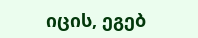იცის, ეგებ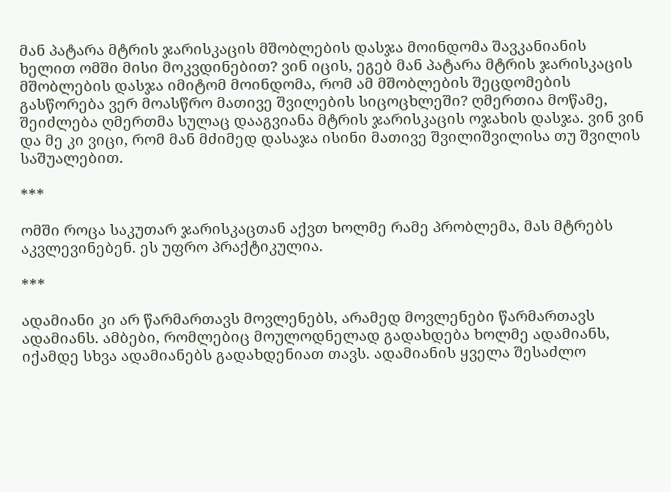მან პატარა მტრის ჯარისკაცის მშობლების დასჯა მოინდომა შავკანიანის ხელით ომში მისი მოკვდინებით? ვინ იცის, ეგებ მან პატარა მტრის ჯარისკაცის მშობლების დასჯა იმიტომ მოინდომა, რომ ამ მშობლების შეცდომების გასწორება ვერ მოასწრო მათივე შვილების სიცოცხლეში? ღმერთია მოწამე, შეიძლება ღმერთმა სულაც დააგვიანა მტრის ჯარისკაცის ოჯახის დასჯა. ვინ ვინ და მე კი ვიცი, რომ მან მძიმედ დასაჯა ისინი მათივე შვილიშვილისა თუ შვილის საშუალებით.

***

ომში როცა საკუთარ ჯარისკაცთან აქვთ ხოლმე რამე პრობლემა, მას მტრებს აკვლევინებენ. ეს უფრო პრაქტიკულია.

***

ადამიანი კი არ წარმართავს მოვლენებს, არამედ მოვლენები წარმართავს ადამიანს. ამბები, რომლებიც მოულოდნელად გადახდება ხოლმე ადამიანს, იქამდე სხვა ადამიანებს გადახდენიათ თავს. ადამიანის ყველა შესაძლო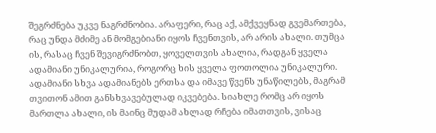შეგრძნება უკვე ნაგრძნობია. არაფერი, რაც აქ, ამქვეყნად გვემართება, რაც უნდა მძიმე ან მომგებიანი იყოს ჩვენთვის, არ არის ახალი. თუმცა ის, რასაც ჩვენ შევიგრძნობთ, ყოველთვის ახალია, რადგან ყველა ადამიანი უნიკალურია, როგორც ხის ყველა ფოთოლია უნიკალური. ადამიანი სხვა ადამიანებს ერთსა და იმავე წვენს უნაწილებს, მაგრამ თვითონ ამით განსხვავებულად იკვებება. სიახლე რომც არ იყოს მართლა ახალი, ის მაინც მუდამ ახლად რჩება იმათთვის, ვისაც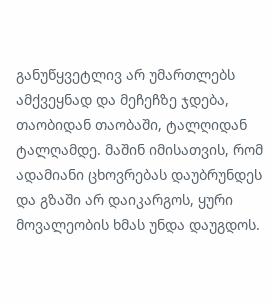განუწყვეტლივ არ უმართლებს ამქვეყნად და მეჩეჩზე ჯდება, თაობიდან თაობაში, ტალღიდან ტალღამდე. მაშინ იმისათვის, რომ ადამიანი ცხოვრებას დაუბრუნდეს და გზაში არ დაიკარგოს, ყური მოვალეობის ხმას უნდა დაუგდოს.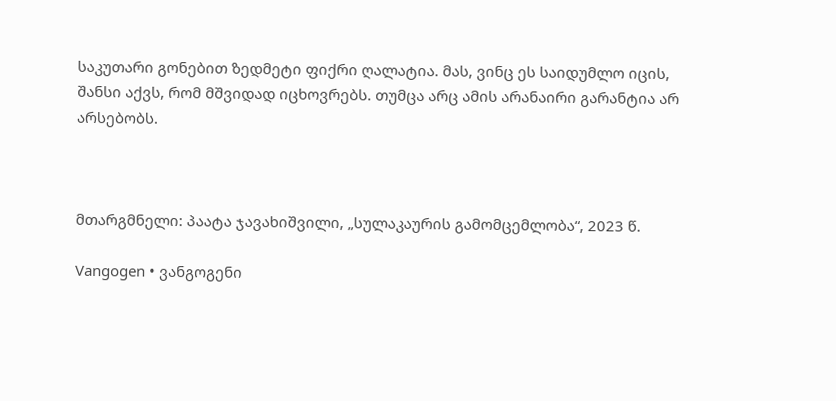საკუთარი გონებით ზედმეტი ფიქრი ღალატია. მას, ვინც ეს საიდუმლო იცის, შანსი აქვს, რომ მშვიდად იცხოვრებს. თუმცა არც ამის არანაირი გარანტია არ არსებობს.



მთარგმნელი: პაატა ჯავახიშვილი, „სულაკაურის გამომცემლობა“, 2023 წ.

Vangogen • ვანგოგენი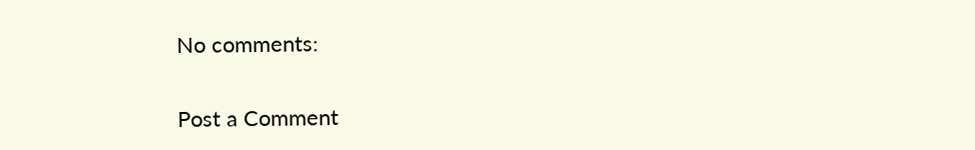No comments:

Post a Comment